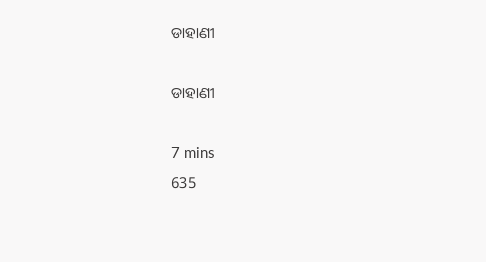ଡାହାଣୀ

ଡାହାଣୀ

7 mins
635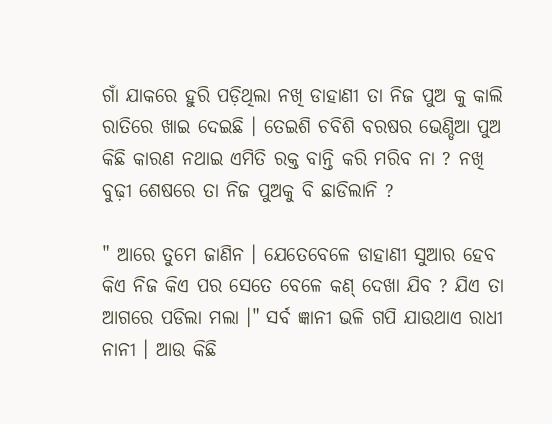ଗାଁ ଯାକରେ ହୁରି ପଡ଼ିଥିଲା ନଖି ଡାହାଣୀ ତା ନିଜ ପୁଅ କୁ କାଲି ରାତିରେ ଖାଇ ଦେଇଛି । ତେଇଶି ଚବିଶି ବରଷର ଭେଣ୍ଡିଆ ପୁଅ କିଛି କାରଣ ନଥାଇ ଏମିତି ରକ୍ତ ବାନ୍ତି କରି ମରିବ ନା ? ନଖି ବୁଢ଼ୀ ଶେଷରେ ତା ନିଜ ପୁଅକୁ ବି ଛାଡିଲାନି ?

" ଆରେ ତୁମେ ଜାଣିନ । ଯେତେବେଳେ ଡାହାଣୀ ସୁଆର ହେବ କିଏ ନିଜ କିଏ ପର ସେତେ ବେଳେ କଣ୍ ଦେଖା ଯିବ ? ଯିଏ ତା ଆଗରେ ପଡିଲା ମଲା ।" ସର୍ବ ଜ୍ଞାନୀ ଭଳି ଗପି ଯାଉଥାଏ ରାଧୀ ନାନୀ । ଆଉ କିଛି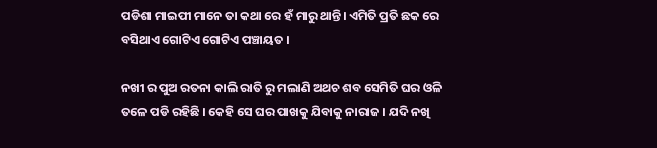ପଡିଶା ମାଇପୀ ମାନେ ତା କଥା ରେ ହଁ ମାରୁ ଥାନ୍ତି। ଏମିତି ପ୍ରତି ଛକ ରେ ବସିଥାଏ ଗୋଟିଏ ଗୋଟିଏ ପଞ୍ଚାୟତ ।

ନଖୀ ର ପୁଅ ରତନା କାଲି ରାତି ରୁ ମଲାଣି ଅଥଚ ଶବ ସେମିତି ଘର ଓଳି ତଳେ ପଡି ରହିଛି । କେହି ସେ ଘର ପାଖକୁ ଯିବାକୁ ନାରାଜ । ଯଦି ନଖି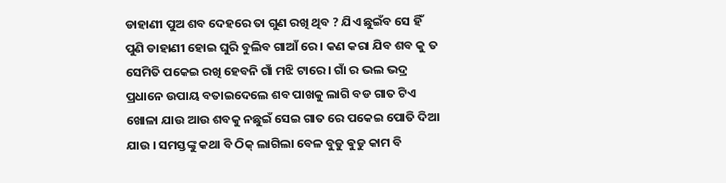ଡାହାଣୀ ପୁଅ ଶବ ଦେହରେ ତା ଗୁଣ ରଖି ଥିବ ? ଯିଏ ଛୁଇଁବ ସେ ହିଁ ପୁଣି ଡାହାଣୀ ହୋଇ ଘୁରି ବୁଲିବ ଗାଆଁ ରେ । କଣ କରା ଯିବ ଶବ କୁ ତ ସେମିତି ପକେଇ ରଖି ହେବନି ଗାଁ ମଝି ଟାରେ । ଗାଁ ର ଭଲ ଭଦ୍ର ପ୍ରଧାନେ ଉପାୟ ବତାଇଦେଲେ ଶବ ପାଖକୁ ଲାଗି ବଡ ଗାତ ଟିଏ ଖୋଳା ଯାଉ ଆଉ ଶବକୁ ନଛୁଇଁ ସେଇ ଗାତ ରେ ପକେଇ ପୋତି ଦିଆ ଯାଉ । ସମସ୍ତଙ୍କୁ କଥା ବି ଠିକ୍ ଲାଗିଲା ବେଳ ବୁଡୁ ଵୁଡୁ କାମ ବି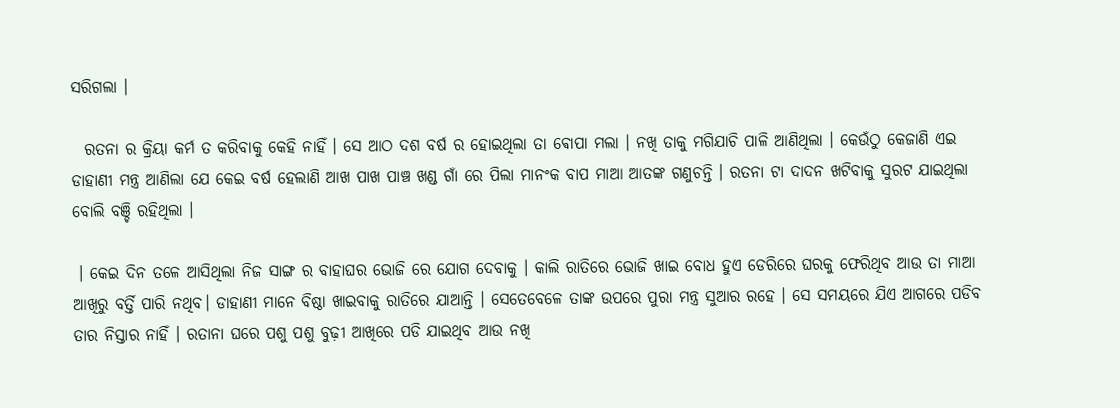ସରିଗଲା ।

  ରତନା ର କ୍ରିୟା କର୍ମ ତ କରିବାକୁ କେହି ନାହିଁ । ସେ ଆଠ ଦଶ ବର୍ଷ ର ହୋଇଥିଲା ତା ଵୋପା ମଲା । ନଖି ତାକୁ ମଗିଯାଚି ପାଳି ଆଣିଥିଲା । କେଉଁଠୁ କେଜାଣି ଏଇ ଡାହାଣୀ ମନ୍ତ୍ର ଆଣିଲା ଯେ କେଇ ବର୍ଷ ହେଲାଣି ଆଖ ପାଖ ପାଞ୍ଚ ଖଣ୍ଡ ଗାଁ ରେ ପିଲା ମାନଂକ ବାପ ମାଆ ଆତଙ୍କ ଗଣୁଚନ୍ତି । ରତନା ଟା ଦାଦନ ଖଟିବାକୁ ସୁରଟ ଯାଇଥିଲା ବୋଲି ବଞ୍ଚି ରହିଥିଲା ।

 । କେଇ ଦିନ ତଳେ ଆସିଥିଲା ନିଜ ସାଙ୍ଗ ର ବାହାଘର ଭୋଜି ରେ ଯୋଗ ଦେବାକୁ । କାଲି ରାତିରେ ଭୋଜି ଖାଇ ବୋଧ ହୁଏ ଡେରିରେ ଘରକୁ ଫେରିଥିବ ଆଉ ତା ମାଆ ଆଖିରୁ ବର୍ତ୍ତି ପାରି ନଥିବ। ଡାହାଣୀ ମାନେ ବିଷ୍ଠା ଖାଇବାକୁ ରାତିରେ ଯାଆନ୍ତି । ସେତେବେଳେ ତାଙ୍କ ଉପରେ ପୁରା ମନ୍ତ୍ର ସୁଆର ରହେ । ସେ ସମୟରେ ଯିଏ ଆଗରେ ପଡିବ ତାର ନିସ୍ତାର ନାହିଁ । ରତାନା ଘରେ ପଶୁ ପଶୁ ବୁଢ଼ୀ ଆଖିରେ ପଡି ଯାଇଥିବ ଆଉ ନଖି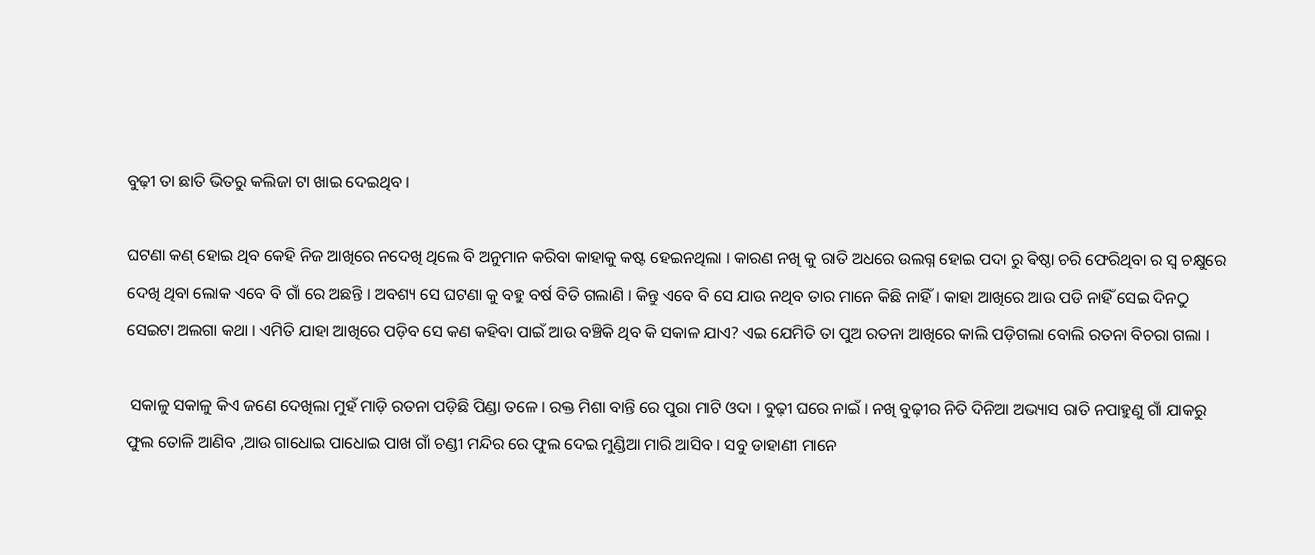ବୁଢ଼ୀ ତା ଛାତି ଭିତରୁ କଲିଜା ଟା ଖାଇ ଦେଇଥିବ ।

ଘଟଣା କଣ୍ ହୋଇ ଥିବ କେହି ନିଜ ଆଖିରେ ନଦେଖି ଥିଲେ ବି ଅନୁମାନ କରିବା କାହାକୁ କଷ୍ଟ ହେଇନଥିଲା । କାରଣ ନଖି କୁ ରାତି ଅଧରେ ଉଲଗ୍ନ ହୋଇ ପଦା ରୁ ଵିଷ୍ଠା ଚରି ଫେରିଥିବା ର ସ୍ଵ ଚକ୍ଷୁରେ ଦେଖି ଥିବା ଲୋକ ଏବେ ବି ଗାଁ ରେ ଅଛନ୍ତି । ଅବଶ୍ୟ ସେ ଘଟଣା କୁ ବହୁ ବର୍ଷ ବିତି ଗଲାଣି । କିନ୍ତୁ ଏବେ ବି ସେ ଯାଉ ନଥିବ ତାର ମାନେ କିଛି ନାହିଁ । କାହା ଆଖିରେ ଆଉ ପଡି ନାହିଁ ସେଇ ଦିନଠୁ ସେଇଟା ଅଲଗା କଥା । ଏମିତି ଯାହା ଆଖିରେ ପଡ଼ିବ ସେ କଣ କହିବା ପାଇଁ ଆଉ ବଞ୍ଚିକି ଥିବ କି ସକାଳ ଯାଏ? ଏଇ ଯେମିତି ତା ପୁଅ ରତନା ଆଖିରେ କାଲି ପଡ଼ିଗଲା ବୋଲି ରତନା ବିଚରା ଗଲା ।

 ସକାଳୁ ସକାଳୁ କିଏ ଜଣେ ଦେଖିଲା ମୁହଁ ମାଡ଼ି ରତନା ପଡ଼ିଛି ପିଣ୍ଡା ତଳେ । ରକ୍ତ ମିଶା ବାନ୍ତି ରେ ପୁରା ମାଟି ଓଦା । ବୁଢ଼ୀ ଘରେ ନାଇଁ । ନଖି ବୁଢ଼ୀର ନିତି ଦିନିଆ ଅଭ୍ୟାସ ରାତି ନପାହୁଣୁ ଗାଁ ଯାକରୁ ଫୁଲ ତୋଳି ଆଣିବ ,ଆଉ ଗାଧୋଇ ପାଧୋଇ ପାଖ ଗାଁ ଚଣ୍ଡୀ ମନ୍ଦିର ରେ ଫୁଲ ଦେଇ ମୁଣ୍ଡିଆ ମାରି ଆସିବ । ସବୁ ଡାହାଣୀ ମାନେ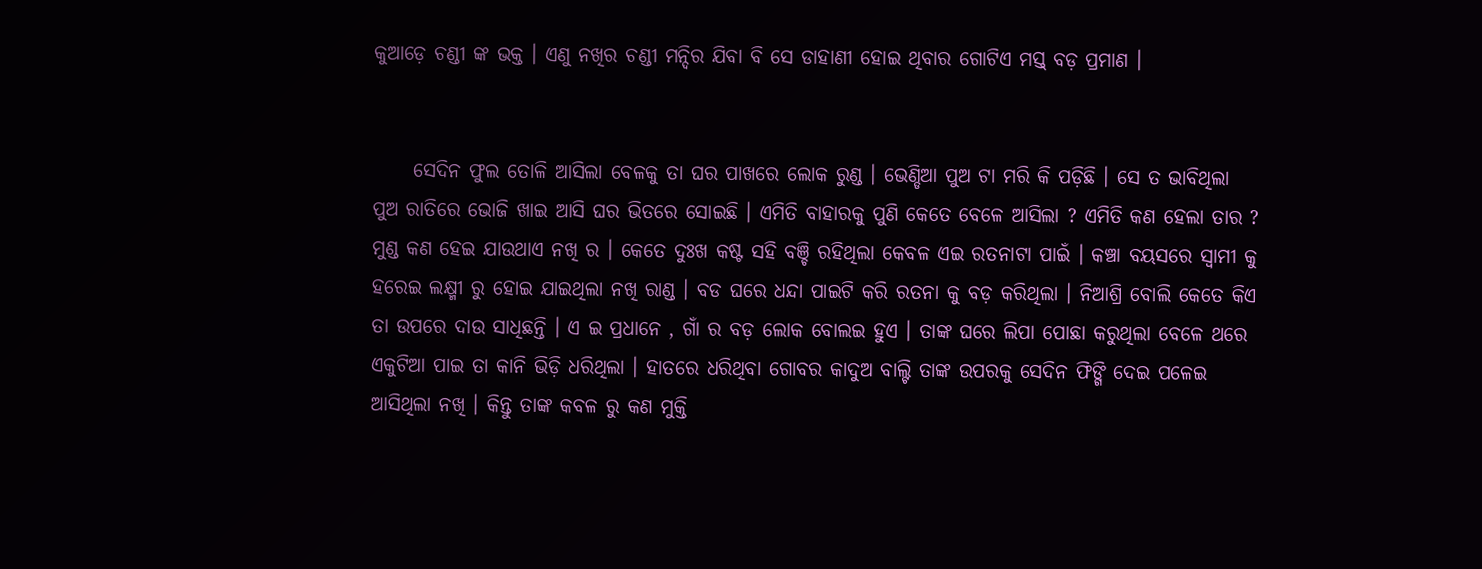କୁଆଡ଼େ ଚଣ୍ଡୀ ଙ୍କ ଭକ୍ତ । ଏଣୁ ନଖିର ଚଣ୍ଡୀ ମନ୍ଦିର ଯିବା ବି ସେ ଡାହାଣୀ ହୋଇ ଥିବାର ଗୋଟିଏ ମସ୍ତ୍ ବଡ଼ ପ୍ରମାଣ ।


     ସେଦିନ ଫୁଲ ତୋଳି ଆସିଲା ବେଳକୁ ତା ଘର ପାଖରେ ଲୋକ ରୁଣ୍ଡ । ଭେଣ୍ଡିଆ ପୁଅ ଟା ମରି କି ପଡ଼ିଛି । ସେ ତ ଭାବିଥିଲା ପୁଅ ରାତିରେ ଭୋଜି ଖାଇ ଆସି ଘର ଭିତରେ ସୋଇଛି । ଏମିତି ବାହାରକୁ ପୁଣି କେତେ ବେଳେ ଆସିଲା ? ଏମିତି କଣ ହେଲା ତାର ? ମୁଣ୍ଡ କଣ ହେଇ ଯାଉଥାଏ ନଖି ର । କେତେ ଦୁଃଖ କଷ୍ଟ ସହି ବଞ୍ଚି ରହିଥିଲା କେବଳ ଏଇ ରତନାଟା ପାଇଁ । କଞ୍ଚା ବୟସରେ ସ୍ବାମୀ କୁ ହରେଇ ଲକ୍ଷ୍ମୀ ରୁ ହୋଇ ଯାଇଥିଲା ନଖି ରାଣ୍ଡ । ବଡ ଘରେ ଧନ୍ଦା ପାଇଟି କରି ରତନା କୁ ବଡ଼ କରିଥିଲା । ନିଆଶ୍ରି ବୋଲି କେତେ କିଏ ତା ଉପରେ ଦାଉ ସାଧିଛନ୍ତି । ଏ ଇ ପ୍ରଧାନେ , ଗାଁ ର ବଡ଼ ଲୋକ ବୋଲଇ ହୁଏ । ତାଙ୍କ ଘରେ ଲିପା ପୋଛା କରୁଥିଲା ବେଳେ ଥରେ ଏକୁଟିଆ ପାଇ ତା କାନି ଭିଡ଼ି ଧରିଥିଲା । ହାତରେ ଧରିଥିବା ଗୋବର କାଦୁଅ ବାଲ୍ଟି ତାଙ୍କ ଉପରକୁ ସେଦିନ ଫିଙ୍ଗି ଦେଇ ପଳେଇ ଆସିଥିଲା ନଖି । କିନ୍ତୁ ତାଙ୍କ କବଳ ରୁ କଣ ମୁକ୍ତି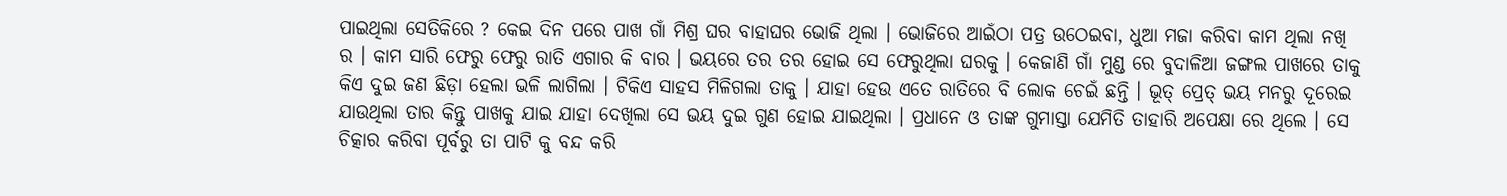ପାଇଥିଲା ସେତିକିରେ ? କେଇ ଦିନ ପରେ ପାଖ ଗାଁ ମିଶ୍ର ଘର ବାହାଘର ଭୋଜି ଥିଲା । ଭୋଜିରେ ଆଇଁଠା ପତ୍ର ଉଠେଇବା, ଧୁଆ ମଜା କରିବା କାମ ଥିଲା ନଖି ର । କାମ ସାରି ଫେରୁ ଫେରୁ ରାତି ଏଗାର କି ବାର । ଭୟରେ ତର ତର ହୋଇ ସେ ଫେରୁଥିଲା ଘରକୁ । କେଜାଣି ଗାଁ ମୁଣ୍ଡ ରେ ବୁଦାଳିଆ ଜଙ୍ଗଲ ପାଖରେ ତାକୁ କିଏ ଦୁଇ ଜଣ ଛିଡ଼ା ହେଲା ଭଳି ଲାଗିଲା । ଟିକିଏ ସାହସ ମିଳିଗଲା ତାକୁ । ଯାହା ହେଉ ଏତେ ରାତିରେ ବି ଲୋକ ଚେଇଁ ଛନ୍ତି । ଭୂତ୍ ପ୍ରେତ୍ ଭୟ ମନରୁ ଦୂରେଇ ଯାଉଥିଲା ତାର କିନ୍ତୁ ପାଖକୁ ଯାଇ ଯାହା ଦେଖିଲା ସେ ଭୟ ଦୁଇ ଗୁଣ ହୋଇ ଯାଇଥିଲା । ପ୍ରଧାନେ ଓ ତାଙ୍କ ଗୁମାସ୍ତା ଯେମିତି ତାହାରି ଅପେକ୍ଷା ରେ ଥିଲେ । ସେ ଚିତ୍କାର କରିବା ପୂର୍ବରୁ ତା ପାଟି କୁ ବନ୍ଦ କରି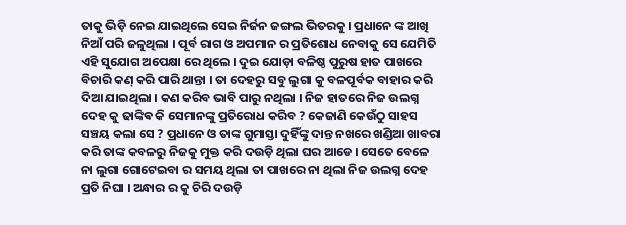ତାକୁ ଭିଡ଼ି ନେଇ ଯାଇଥିଲେ ସେଇ ନିର୍ଜନ ଜଙ୍ଗଲ ଭିତରକୁ । ପ୍ରଧାନେ ଙ୍କ ଆଖି ନିଆଁ ପରି ଜଳୁଥିଲା । ପୂର୍ବ ରାଗ ଓ ଅପମାନ ର ପ୍ରତିଶୋଧ ନେବାକୁ ସେ ଯେମିତି ଏହି ସୁଯୋଗ ଅପେକ୍ଷା ରେ ଥିଲେ । ଦୁଇ ଯୋଡ଼ା ବଳିଷ୍ଠ ପୁରୁଷ ହାତ ପାଖରେ ବିଚାରି କଣ୍ କରି ପାରି ଥାନ୍ତା । ତା ଦେହରୁ ସବୁ ଲୁଗା କୁ ବଳପୂର୍ବକ ବାହାର କରି ଦିଆ ଯାଇଥିଲା । କଣ କରିବ ଭାବି ପାରୁ ନଥିଲା । ନିଜ ହାତରେ ନିଜ ଉଲଗ୍ନ ଦେହ କୁ ଢାଙ୍କିଵ କି ସେମାନଙ୍କୁ ପ୍ରତିରୋଧ କରିବ ? କେଜାଣି କେଉଁଠୁ ସାହସ ସଞ୍ଚୟ କଲା ସେ ? ପ୍ରଧାନେ ଓ ତାଙ୍କ ଗୁମାସ୍ତା ଦୁହିଁଙ୍କୁ ଦାନ୍ତ ନଖରେ ଖଣ୍ଡିଆ ଖାବରା କରି ତାଙ୍କ କବଳରୁ ନିଜକୁ ମୁକ୍ତ କରି ଦଉଡ଼ି ଥିଲା ଘର ଆଡେ । ସେତେ ବେଳେ ନା ଲୁଗା ଗୋଟେଇବା ର ସମୟ ଥିଲା ତା ପାଖରେ ନା ଥିଲା ନିଜ ଉଲଗ୍ନ ଦେହ ପ୍ରତି ନିଘା । ଅନ୍ଧାର ର କୁ ଚିରି ଦଉଡ଼ି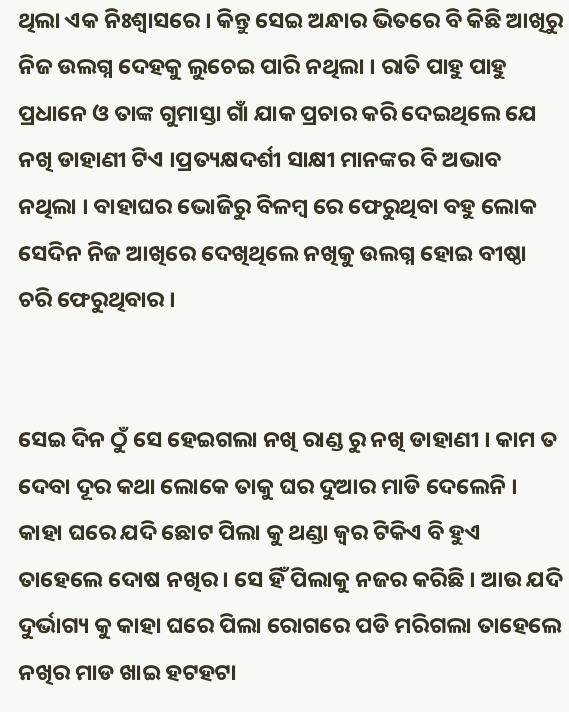ଥିଲା ଏକ ନିଃଶ୍ୱାସରେ । କିନ୍ତୁ ସେଇ ଅନ୍ଧାର ଭିତରେ ବି କିଛି ଆଖିରୁ ନିଜ ଉଲଗ୍ନ ଦେହକୁ ଲୁଚେଇ ପାରି ନଥିଲା । ରାତି ପାହୁ ପାହୁ ପ୍ରଧାନେ ଓ ତାଙ୍କ ଗୁମାସ୍ତା ଗାଁ ଯାକ ପ୍ରଚାର କରି ଦେଇଥିଲେ ଯେ ନଖି ଡାହାଣୀ ଟିଏ ।ପ୍ରତ୍ୟକ୍ଷଦର୍ଶୀ ସାକ୍ଷୀ ମାନଙ୍କର ବି ଅଭାବ ନଥିଲା । ବାହାଘର ଭୋଜିରୁ ବିଳମ୍ବ ରେ ଫେରୁଥିବା ବହୁ ଲୋକ ସେଦିନ ନିଜ ଆଖିରେ ଦେଖିଥିଲେ ନଖିକୁ ଉଲଗ୍ନ ହୋଇ ବୀଷ୍ଠା ଚରି ଫେରୁଥିବାର ।


ସେଇ ଦିନ ଠୁଁ ସେ ହେଇଗଲା ନଖି ରାଣ୍ଡ ରୁ ନଖି ଡାହାଣୀ । କାମ ତ ଦେବା ଦୂର କଥା ଲୋକେ ତାକୁ ଘର ଦୁଆର ମାଡି ଦେଲେନି । କାହା ଘରେ ଯଦି ଛୋଟ ପିଲା କୁ ଥଣ୍ଡା ଜ୍ବର ଟିକିଏ ବି ହୁଏ ତାହେଲେ ଦୋଷ ନଖିର । ସେ ହିଁ ପିଲାକୁ ନଜର କରିଛି । ଆଉ ଯଦି ଦୁର୍ଭାଗ୍ୟ କୁ କାହା ଘରେ ପିଲା ରୋଗରେ ପଡି ମରିଗଲା ତାହେଲେ ନଖିର ମାଡ ଖାଇ ହଟହଟା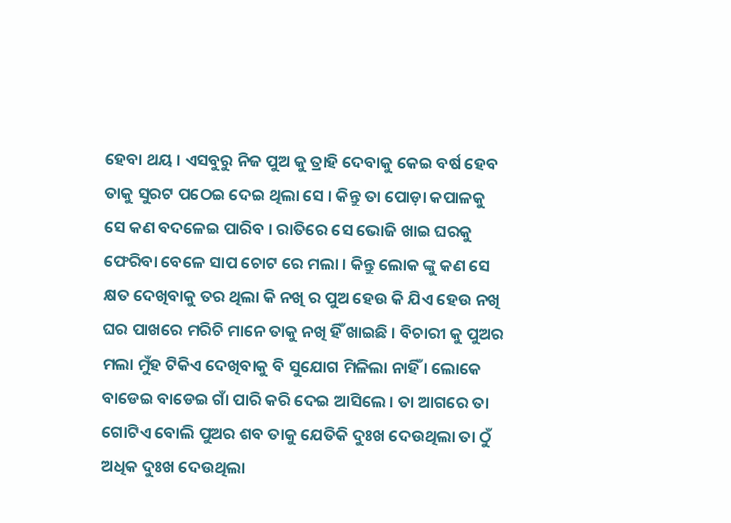ହେବା ଥୟ । ଏସବୁରୁ ନିଜ ପୁଅ କୁ ତ୍ରାହି ଦେବାକୁ କେଇ ବର୍ଷ ହେବ ତାକୁ ସୁରଟ ପଠେଇ ଦେଇ ଥିଲା ସେ । କିନ୍ତୁ ତା ପୋଡ଼ା କପାଳକୁ ସେ କଣ ବଦଳେଇ ପାରିବ । ରାତିରେ ସେ ଭୋଜି ଖାଇ ଘରକୁ ଫେରିବା ବେଳେ ସାପ ଚୋଟ ରେ ମଲା । କିନ୍ତୁ ଲୋକ ଙ୍କୁ କଣ ସେ କ୍ଷତ ଦେଖିବାକୁ ତର ଥିଲା କି ନଖି ର ପୁଅ ହେଉ କି ଯିଏ ହେଉ ନଖି ଘର ପାଖରେ ମରିଚି ମାନେ ତାକୁ ନଖି ହିଁ ଖାଇଛି । ବିଚାରୀ କୁ ପୁଅର ମଲା ମୁଁହ ଟିକିଏ ଦେଖିବାକୁ ବି ସୁଯୋଗ ମିଳିଲା ନାହିଁ । ଲୋକେ ବାଡେଇ ବାଡେଇ ଗାଁ ପାରି କରି ଦେଇ ଆସିଲେ । ତା ଆଗରେ ତା ଗୋଟିଏ ବୋଲି ପୁଅର ଶବ ତାକୁ ଯେତିକି ଦୁଃଖ ଦେଉଥିଲା ତା ଠୁଁ ଅଧିକ ଦୁଃଖ ଦେଉଥିଲା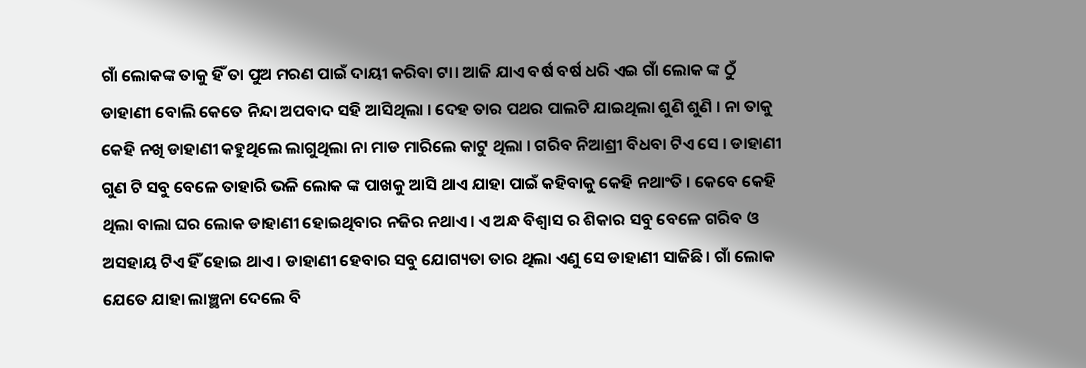ଗାଁ ଲୋକଙ୍କ ତାକୁ ହିଁ ତା ପୁଅ ମରଣ ପାଇଁ ଦାୟୀ କରିବା ଟା। ଆଜି ଯାଏ ବର୍ଷ ବର୍ଷ ଧରି ଏଇ ଗାଁ ଲୋକ ଙ୍କ ଠୁଁ ଡାହାଣୀ ବୋଲି କେତେ ନିନ୍ଦା ଅପବାଦ ସହି ଆସିଥିଲା । ଦେହ ତାର ପଥର ପାଲଟି ଯାଇଥିଲା ଶୁଣି ଶୁଣି । ନା ତାକୁ କେହି ନଖି ଡାହାଣୀ କହୁଥିଲେ ଲାଗୁଥିଲା ନା ମାଡ ମାରିଲେ କାଟୁ ଥିଲା । ଗରିବ ନିଆଶ୍ରୀ ବିଧବା ଟିଏ ସେ । ଡାହାଣୀ ଗୁଣ ଟି ସବୁ ବେଳେ ତାହାରି ଭଳି ଲୋକ ଙ୍କ ପାଖକୁ ଆସି ଥାଏ ଯାହା ପାଇଁ କହିବାକୁ କେହି ନଥାଂତି । କେବେ କେହି ଥିଲା ବାଲା ଘର ଲୋକ ଡାହାଣୀ ହୋଇଥିବାର ନଜିର ନଥାଏ। ଏ ଅନ୍ଧ ବିଶ୍ୱାସ ର ଶିକାର ସବୁ ବେଳେ ଗରିବ ଓ ଅସହାୟ ଟିଏ ହିଁ ହୋଇ ଥାଏ । ଡାହାଣୀ ହେବାର ସବୁ ଯୋଗ୍ୟତା ତାର ଥିଲା ଏଣୁ ସେ ଡାହାଣୀ ସାଜିଛି। ଗାଁ ଲୋକ ଯେତେ ଯାହା ଲାଞ୍ଛନା ଦେଲେ ବି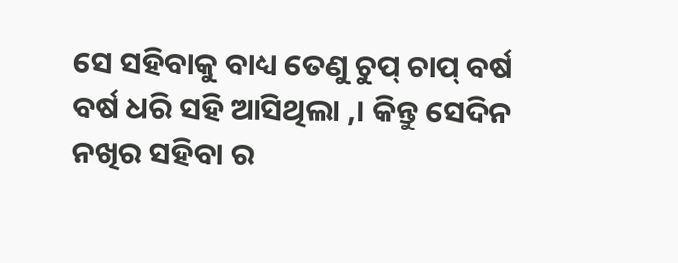ସେ ସହିବାକୁ ବାଧ୍ୟ ତେଣୁ ଚୁପ୍ ଚାପ୍ ବର୍ଷ ବର୍ଷ ଧରି ସହି ଆସିଥିଲା ,। କିନ୍ତୁ ସେଦିନ ନଖିର ସହିବା ର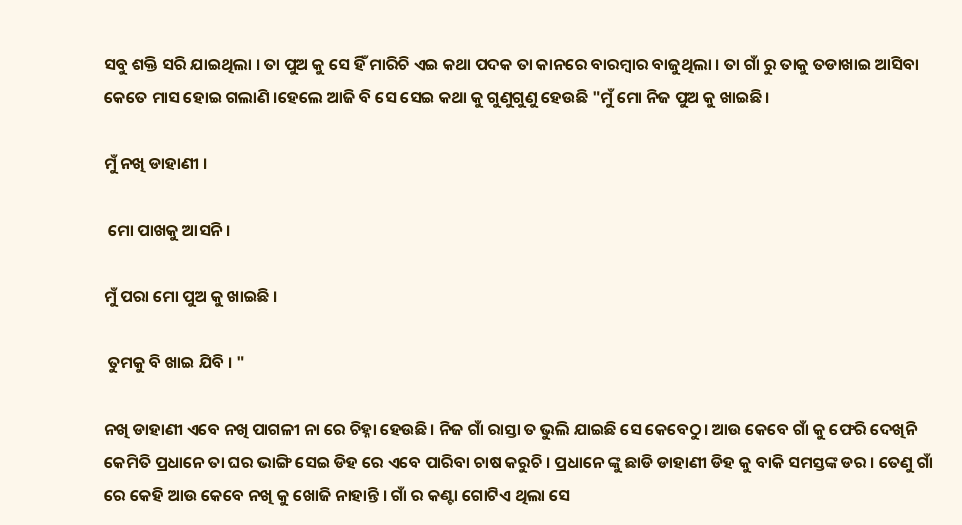ସବୁ ଶକ୍ତି ସରି ଯାଇଥିଲା । ତା ପୁଅ କୁ ସେ ହିଁ ମାରିଚି ଏଇ କଥା ପଦକ ତା କାନରେ ବାରମ୍ବାର ବାଜୁଥିଲା । ତା ଗାଁ ରୁ ତାକୁ ତଡାଖାଇ ଆସିବା କେତେ ମାସ ହୋଇ ଗଲାଣି ।ହେଲେ ଆଜି ବି ସେ ସେଇ କଥା କୁ ଗୁଣୁଗୁଣୁ ହେଉଛି "ମୁଁ ମୋ ନିଜ ପୁଅ କୁ ଖାଇଛି ।

ମୁଁ ନଖି ଡାହାଣୀ ।

 ମୋ ପାଖକୁ ଆସନି ।

ମୁଁ ପରା ମୋ ପୁଅ କୁ ଖାଇଛି ।

 ତୁମକୁ ବି ଖାଇ ଯିବି । "

ନଖି ଡାହାଣୀ ଏବେ ନଖି ପାଗଳୀ ନା ରେ ଚିହ୍ନା ହେଉଛି। ନିଜ ଗାଁ ରାସ୍ତା ତ ଭୁଲି ଯାଇଛି ସେ କେବେଠୁ। ଆଉ କେବେ ଗାଁ କୁ ଫେରି ଦେଖିନି କେମିତି ପ୍ରଧାନେ ତା ଘର ଭାଙ୍ଗି ସେଇ ଡିହ ରେ ଏବେ ପାରିବା ଚାଷ କରୁଚି । ପ୍ରଧାନେ ଙ୍କୁ ଛାଡି ଡାହାଣୀ ଡିହ କୁ ବାକି ସମସ୍ତଙ୍କ ଡର । ତେଣୁ ଗାଁ ରେ କେହି ଆଉ କେବେ ନଖି କୁ ଖୋଜି ନାହାନ୍ତି । ଗାଁ ର କଣ୍ଟା ଗୋଟିଏ ଥିଲା ସେ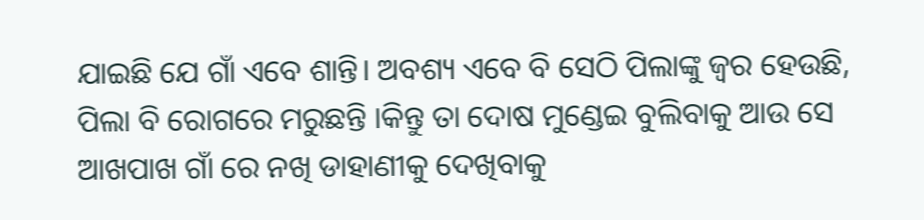ଯାଇଛି ଯେ ଗାଁ ଏବେ ଶାନ୍ତି। ଅବଶ୍ୟ ଏବେ ବି ସେଠି ପିଲାଙ୍କୁ ଜ୍ବର ହେଉଛି, ପିଲା ବି ରୋଗରେ ମରୁଛନ୍ତି ।କିନ୍ତୁ ତା ଦୋଷ ମୁଣ୍ଡେଇ ବୁଲିବାକୁ ଆଉ ସେ ଆଖପାଖ ଗାଁ ରେ ନଖି ଡାହାଣୀକୁ ଦେଖିବାକୁ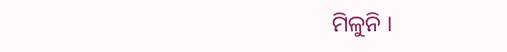ମିଳୁନି ।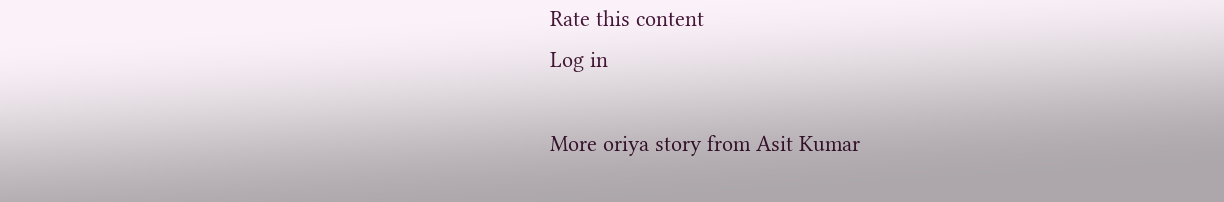Rate this content
Log in

More oriya story from Asit Kumar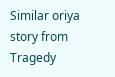Similar oriya story from Tragedy